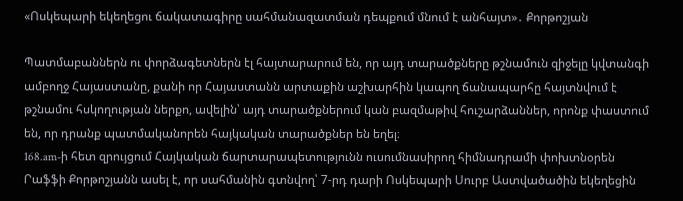«Ոսկեպարի եկեղեցու ճակատագիրը սահմանազատման դեպքում մնում է անհայտ»․ Քորթոշյան

Պատմաբաններն ու փորձագետներն էլ հայտարարում են, որ այդ տարածքները թշնամուն զիջելը կվտանգի ամբողջ Հայաստանը, քանի որ Հայաստանն արտաքին աշխարհին կապող ճանապարհը հայտնվում է թշնամու հսկողության ներքո, ավելին՝ այդ տարածքներում կան բազմաթիվ հուշարձաններ, որոնք փաստում են, որ դրանք պատմականորեն հայկական տարածքներ են եղել։
168.am-ի հետ զրույցում Հայկական ճարտարապետությունն ուսումնասիրող հիմնադրամի փոխտնօրեն Րաֆֆի Քորթոշյանն ասել է, որ սահմանին գտնվող՝ 7-րդ դարի Ոսկեպարի Սուրբ Աստվածածին եկեղեցին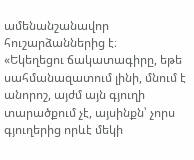ամենանշանավոր հուշարձաններից է։
«Եկեղեցու ճակատագիրը, եթե սահմանազատում լինի, մնում է անորոշ, այժմ այն գյուղի տարածքում չէ, այսինքն՝ չորս գյուղերից որևէ մեկի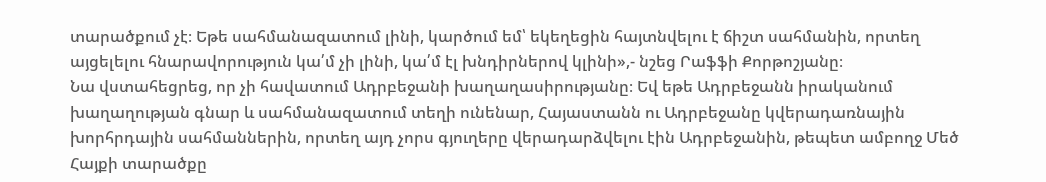տարածքում չէ։ Եթե սահմանազատում լինի, կարծում եմ՝ եկեղեցին հայտնվելու է ճիշտ սահմանին, որտեղ այցելելու հնարավորություն կա՛մ չի լինի, կա՛մ էլ խնդիրներով կլինի»,- նշեց Րաֆֆի Քորթոշյանը։
Նա վստահեցրեց, որ չի հավատում Ադրբեջանի խաղաղասիրությանը։ Եվ եթե Ադրբեջանն իրականում խաղաղության գնար և սահմանազատում տեղի ունենար, Հայաստանն ու Ադրբեջանը կվերադառնային խորհրդային սահմաններին, որտեղ այդ չորս գյուղերը վերադարձվելու էին Ադրբեջանին, թեպետ ամբողջ Մեծ Հայքի տարածքը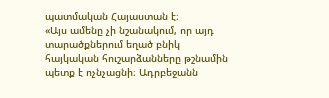պատմական Հայաստան է։
«Այս ամենը չի նշանակում, որ այդ տարածքներում եղած բնիկ հայկական հուշարձանները թշնամին պետք է ոչնչացնի։ Ադրբեջանն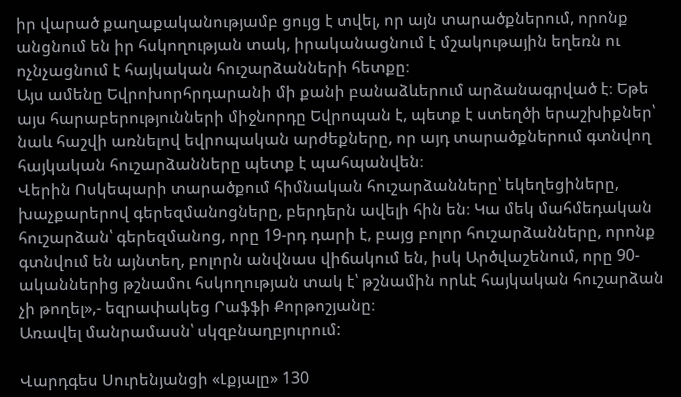իր վարած քաղաքականությամբ ցույց է տվել, որ այն տարածքներում, որոնք անցնում են իր հսկողության տակ, իրականացնում է մշակութային եղեռն ու ոչնչացնում է հայկական հուշարձանների հետքը։
Այս ամենը Եվրոխորհրդարանի մի քանի բանաձևերում արձանագրված է։ Եթե այս հարաբերությունների միջնորդը Եվրոպան է, պետք է ստեղծի երաշխիքներ՝ նաև հաշվի առնելով եվրոպական արժեքները, որ այդ տարածքներում գտնվող հայկական հուշարձանները պետք է պահպանվեն։
Վերին Ոսկեպարի տարածքում հիմնական հուշարձանները՝ եկեղեցիները, խաչքարերով գերեզմանոցները, բերդերն ավելի հին են։ Կա մեկ մահմեդական հուշարձան՝ գերեզմանոց, որը 19-րդ դարի է, բայց բոլոր հուշարձանները, որոնք գտնվում են այնտեղ, բոլորն անվնաս վիճակում են, իսկ Արծվաշենում, որը 90-ականներից թշնամու հսկողության տակ է՝ թշնամին որևէ հայկական հուշարձան չի թողել»,- եզրափակեց Րաֆֆի Քորթոշյանը։
Առավել մանրամասն՝ սկզբնաղբյուրում:

Վարդգես Սուրենյանցի «Լքյալը» 130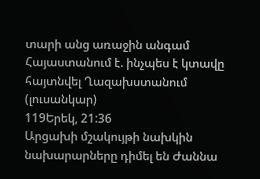տարի անց առաջին անգամ Հայաստանում է. ինչպես է կտավը հայտնվել Ղազախստանում (լուսանկար)
119Երեկ, 21:36
Արցախի մշակույթի նախկին նախարարները դիմել են Ժաննա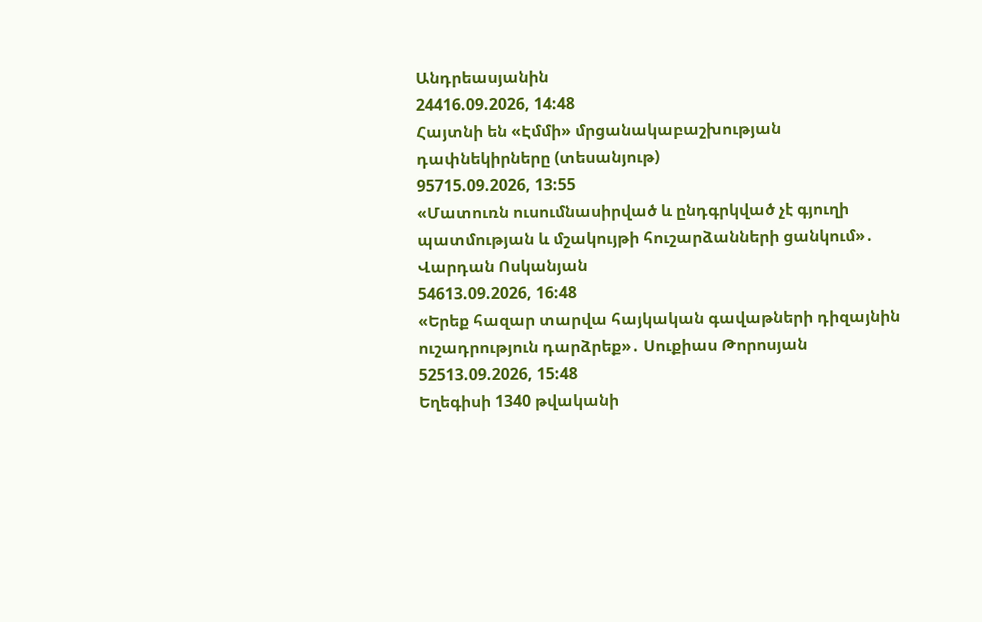Անդրեասյանին
24416.09.2026, 14:48
Հայտնի են «Էմմի» մրցանակաբաշխության դափնեկիրները (տեսանյութ)
95715.09.2026, 13:55
«Մատուռն ուսումնասիրված և ընդգրկված չէ գյուղի պատմության և մշակույթի հուշարձանների ցանկում»․ Վարդան Ոսկանյան
54613.09.2026, 16:48
«Երեք հազար տարվա հայկական գավաթների դիզայնին ուշադրություն դարձրեք»․ Սուքիաս Թորոսյան
52513.09.2026, 15:48
Եղեգիսի 1340 թվականի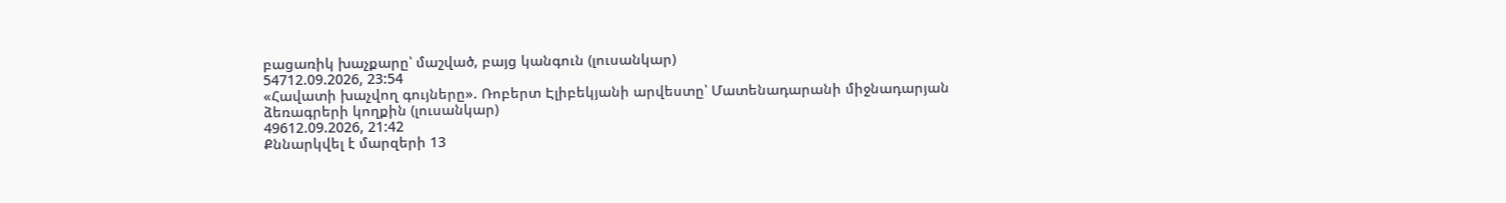բացառիկ խաչքարը՝ մաշված, բայց կանգուն (լուսանկար)
54712.09.2026, 23:54
«Հավատի խաչվող գույները». Ռոբերտ Էլիբեկյանի արվեստը՝ Մատենադարանի միջնադարյան ձեռագրերի կողքին (լուսանկար)
49612.09.2026, 21:42
Քննարկվել է մարզերի 13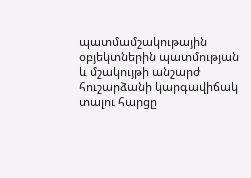պատմամշակութային օբյեկտներին պատմության և մշակույթի անշարժ հուշարձանի կարգավիճակ տալու հարցը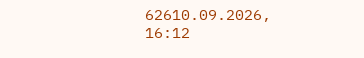62610.09.2026, 16:12